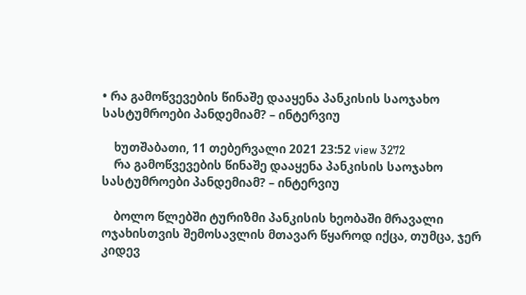• რა გამოწვევების წინაშე დააყენა პანკისის საოჯახო სასტუმროები პანდემიამ? – ინტერვიუ

    ხუთშაბათი, 11 თებერვალი 2021 23:52 view 3272
    რა გამოწვევების წინაშე დააყენა პანკისის საოჯახო სასტუმროები პანდემიამ? – ინტერვიუ

    ბოლო წლებში ტურიზმი პანკისის ხეობაში მრავალი ოჯახისთვის შემოსავლის მთავარ წყაროდ იქცა, თუმცა, ჯერ კიდევ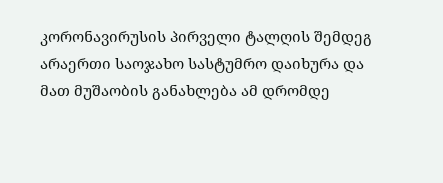კორონავირუსის პირველი ტალღის შემდეგ არაერთი საოჯახო სასტუმრო დაიხურა და მათ მუშაობის განახლება ამ დრომდე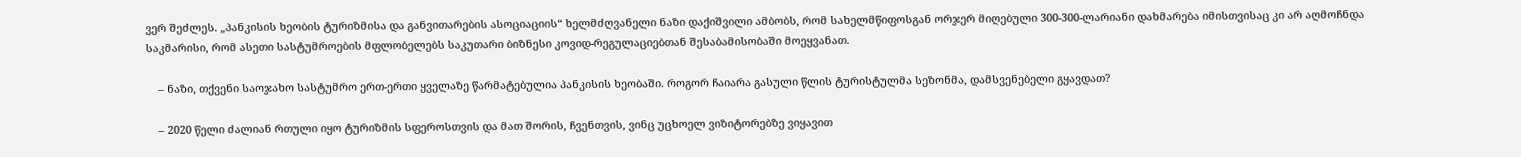ვერ შეძლეს. „პანკისის ხეობის ტურიზმისა და განვითარების ასოციაციის“ ხელმძღვანელი ნაზი დაქიშვილი ამბობს, რომ სახელმწიფოსგან ორჯერ მიღებული 300-300-ლარიანი დახმარება იმისთვისაც კი არ აღმოჩნდა საკმარისი, რომ ასეთი სასტუმროების მფლობელებს საკუთარი ბიზნესი კოვიდ-რეგულაციებთან შესაბამისობაში მოეყვანათ.

    – ნაზი, თქვენი საოჯახო სასტუმრო ერთ-ერთი ყველაზე წარმატებულია პანკისის ხეობაში. როგორ ჩაიარა გასული წლის ტურისტულმა სეზონმა, დამსვენებელი გყავდათ?

    – 2020 წელი ძალიან რთული იყო ტურიზმის სფეროსთვის და მათ შორის, ჩვენთვის, ვინც უცხოელ ვიზიტორებზე ვიყავით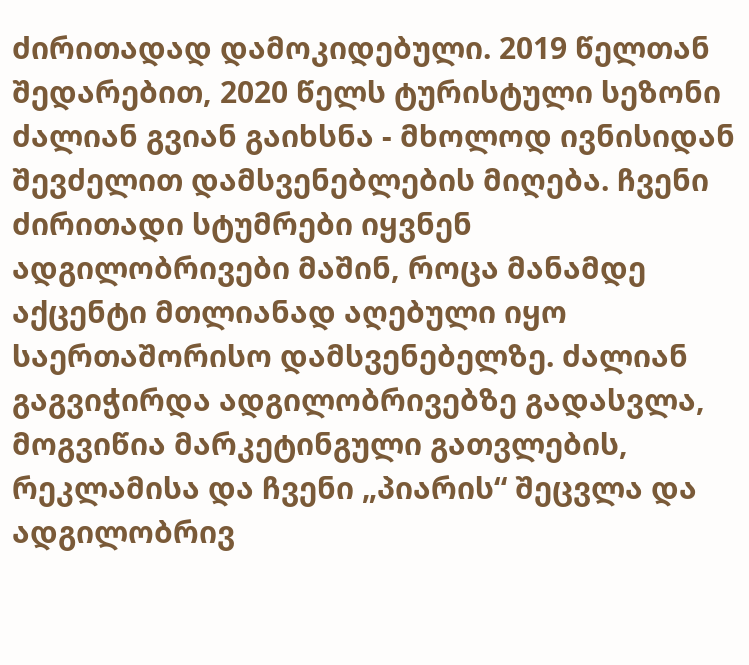ძირითადად დამოკიდებული. 2019 წელთან შედარებით, 2020 წელს ტურისტული სეზონი ძალიან გვიან გაიხსნა - მხოლოდ ივნისიდან შევძელით დამსვენებლების მიღება. ჩვენი ძირითადი სტუმრები იყვნენ ადგილობრივები მაშინ, როცა მანამდე აქცენტი მთლიანად აღებული იყო საერთაშორისო დამსვენებელზე. ძალიან გაგვიჭირდა ადგილობრივებზე გადასვლა, მოგვიწია მარკეტინგული გათვლების, რეკლამისა და ჩვენი „პიარის“ შეცვლა და ადგილობრივ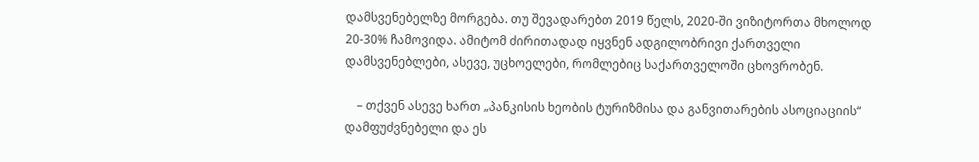დამსვენებელზე მორგება. თუ შევადარებთ 2019 წელს, 2020-ში ვიზიტორთა მხოლოდ 20-30% ჩამოვიდა. ამიტომ ძირითადად იყვნენ ადგილობრივი ქართველი დამსვენებლები, ასევე, უცხოელები, რომლებიც საქართველოში ცხოვრობენ.

    – თქვენ ასევე ხართ „პანკისის ხეობის ტურიზმისა და განვითარების ასოციაციის“ დამფუძვნებელი და ეს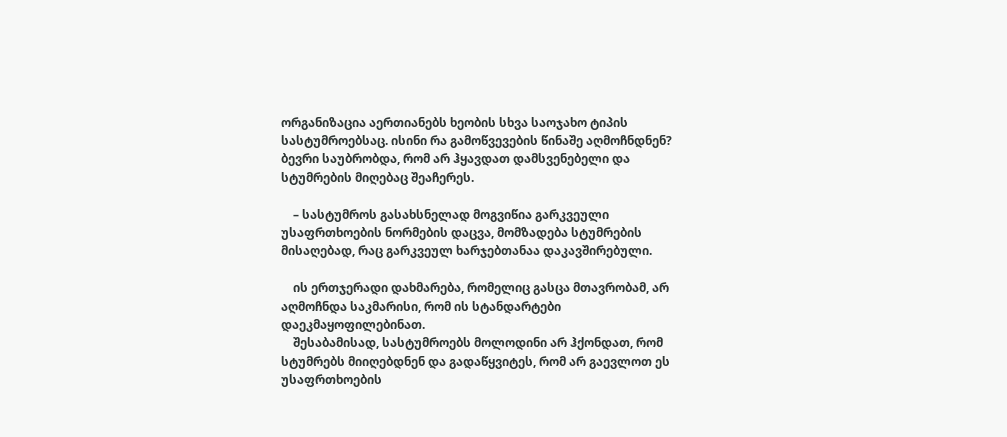ორგანიზაცია აერთიანებს ხეობის სხვა საოჯახო ტიპის სასტუმროებსაც. ისინი რა გამოწვევების წინაშე აღმოჩნდნენ? ბევრი საუბრობდა, რომ არ ჰყავდათ დამსვენებელი და სტუმრების მიღებაც შეაჩერეს.

    – სასტუმროს გასახსნელად მოგვიწია გარკვეული უსაფრთხოების ნორმების დაცვა, მომზადება სტუმრების მისაღებად, რაც გარკვეულ ხარჯებთანაა დაკავშირებული.

    ის ერთჯერადი დახმარება, რომელიც გასცა მთავრობამ, არ აღმოჩნდა საკმარისი, რომ ის სტანდარტები დაეკმაყოფილებინათ.
    შესაბამისად, სასტუმროებს მოლოდინი არ ჰქონდათ, რომ სტუმრებს მიიღებდნენ და გადაწყვიტეს, რომ არ გაევლოთ ეს უსაფრთხოების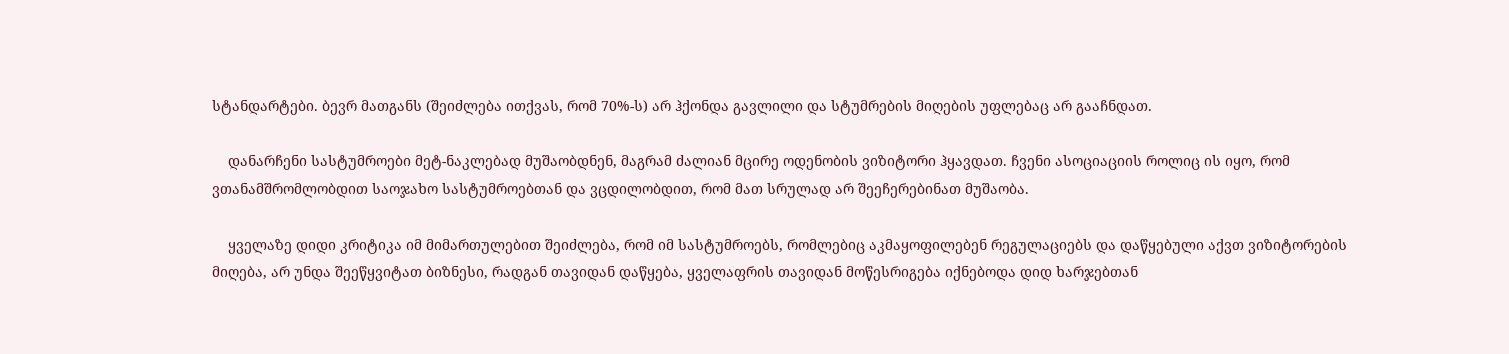სტანდარტები. ბევრ მათგანს (შეიძლება ითქვას, რომ 70%-ს) არ ჰქონდა გავლილი და სტუმრების მიღების უფლებაც არ გააჩნდათ.

    დანარჩენი სასტუმროები მეტ-ნაკლებად მუშაობდნენ, მაგრამ ძალიან მცირე ოდენობის ვიზიტორი ჰყავდათ. ჩვენი ასოციაციის როლიც ის იყო, რომ ვთანამშრომლობდით საოჯახო სასტუმროებთან და ვცდილობდით, რომ მათ სრულად არ შეეჩერებინათ მუშაობა.

    ყველაზე დიდი კრიტიკა იმ მიმართულებით შეიძლება, რომ იმ სასტუმროებს, რომლებიც აკმაყოფილებენ რეგულაციებს და დაწყებული აქვთ ვიზიტორების მიღება, არ უნდა შეეწყვიტათ ბიზნესი, რადგან თავიდან დაწყება, ყველაფრის თავიდან მოწესრიგება იქნებოდა დიდ ხარჯებთან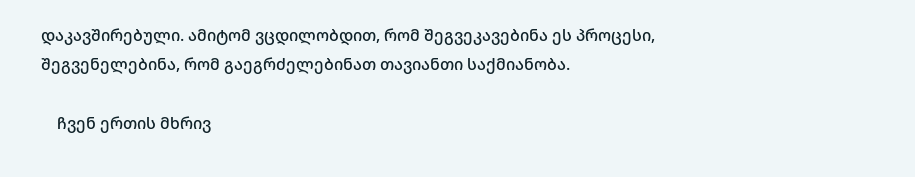დაკავშირებული. ამიტომ ვცდილობდით, რომ შეგვეკავებინა ეს პროცესი, შეგვენელებინა, რომ გაეგრძელებინათ თავიანთი საქმიანობა.

    ჩვენ ერთის მხრივ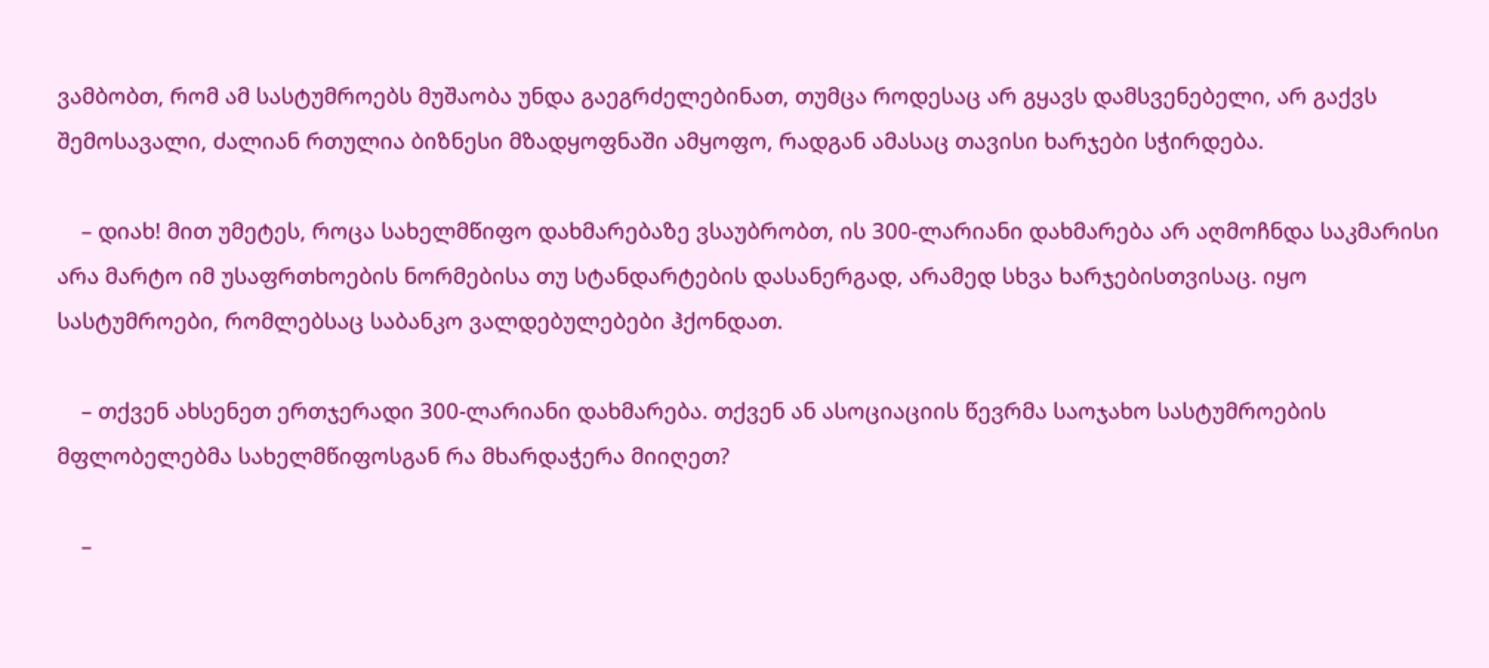ვამბობთ, რომ ამ სასტუმროებს მუშაობა უნდა გაეგრძელებინათ, თუმცა როდესაც არ გყავს დამსვენებელი, არ გაქვს შემოსავალი, ძალიან რთულია ბიზნესი მზადყოფნაში ამყოფო, რადგან ამასაც თავისი ხარჯები სჭირდება.

    – დიახ! მით უმეტეს, როცა სახელმწიფო დახმარებაზე ვსაუბრობთ, ის 300-ლარიანი დახმარება არ აღმოჩნდა საკმარისი არა მარტო იმ უსაფრთხოების ნორმებისა თუ სტანდარტების დასანერგად, არამედ სხვა ხარჯებისთვისაც. იყო სასტუმროები, რომლებსაც საბანკო ვალდებულებები ჰქონდათ.

    – თქვენ ახსენეთ ერთჯერადი 300-ლარიანი დახმარება. თქვენ ან ასოციაციის წევრმა საოჯახო სასტუმროების მფლობელებმა სახელმწიფოსგან რა მხარდაჭერა მიიღეთ?

    –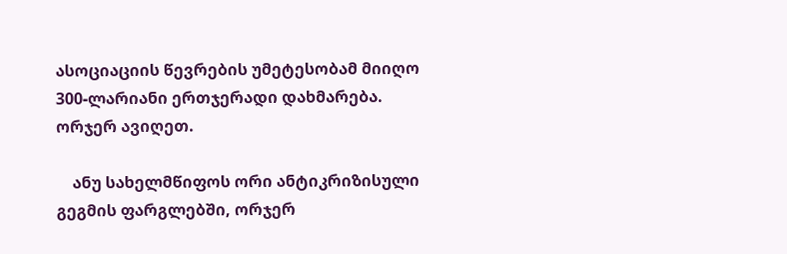ასოციაციის წევრების უმეტესობამ მიიღო 300-ლარიანი ერთჯერადი დახმარება. ორჯერ ავიღეთ.

    ანუ სახელმწიფოს ორი ანტიკრიზისული გეგმის ფარგლებში, ორჯერ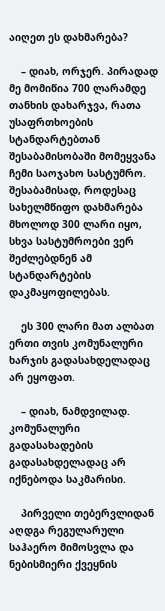აიღეთ ეს დახმარება?

    – დიახ, ორჯერ. პირადად მე მომიწია 700 ლარამდე თანხის დახარჯვა, რათა უსაფრთხოების სტანდარტებთან შესაბამისობაში მომეყვანა ჩემი საოჯახო სასტუმრო. შესაბამისად, როდესაც სახელმწიფო დახმარება მხოლოდ 300 ლარი იყო, სხვა სასტუმროები ვერ შეძლებდნენ ამ სტანდარტების დაკმაყოფილებას.

    ეს 300 ლარი მათ ალბათ ერთი თვის კომუნალური ხარჯის გადასახდელადაც არ ეყოფათ.

    – დიახ, ნამდვილად. კომუნალური გადასახადების გადასახდელადაც არ იქნებოდა საკმარისი.

    პირველი თებერვლიდან აღდგა რეგულარული საჰაერო მიმოსვლა და ნებისმიერი ქვეყნის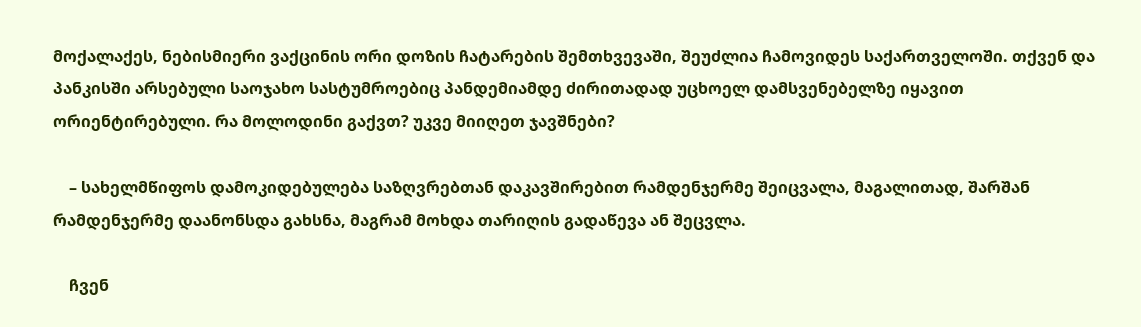მოქალაქეს, ნებისმიერი ვაქცინის ორი დოზის ჩატარების შემთხვევაში, შეუძლია ჩამოვიდეს საქართველოში. თქვენ და პანკისში არსებული საოჯახო სასტუმროებიც პანდემიამდე ძირითადად უცხოელ დამსვენებელზე იყავით ორიენტირებული. რა მოლოდინი გაქვთ? უკვე მიიღეთ ჯავშნები?

    – სახელმწიფოს დამოკიდებულება საზღვრებთან დაკავშირებით რამდენჯერმე შეიცვალა, მაგალითად, შარშან რამდენჯერმე დაანონსდა გახსნა, მაგრამ მოხდა თარიღის გადაწევა ან შეცვლა.

    ჩვენ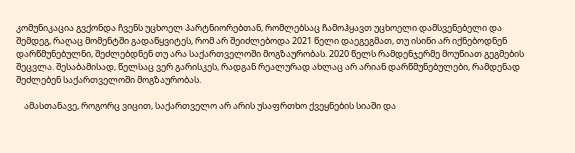კომუნიკაცია გვქონდა ჩვენს უცხოელ პარტნიორებთან, რომლებსაც ჩამოჰყავთ უცხოელი დამსვენებელი და შემდეგ, რაღაც მომენტში გადაწყვიტეს, რომ არ შეიძლებოდა 2021 წელი დაეგეგმათ, თუ ისინი არ იქნებოდნენ დარწმუნებულნი, შეძლებდნენ თუ არა საქართველოში მოგზაურობას. 2020 წელს რამდენჯერმე მოუწიათ გეგმების შეცვლა. შესაბამისად, წელსაც ვერ გარისკეს, რადგან რეალურად ახლაც არ არიან დარწმუნებულები, რამდენად შეძლებენ საქართველოში მოგზაურობას.

    ამასთანავე, როგორც ვიცით, საქართველო არ არის უსაფრთხო ქვეყნების სიაში და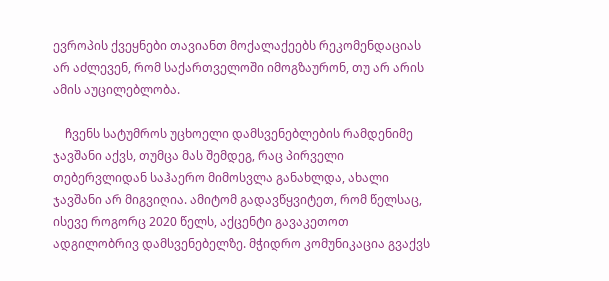ევროპის ქვეყნები თავიანთ მოქალაქეებს რეკომენდაციას არ აძლევენ, რომ საქართველოში იმოგზაურონ, თუ არ არის ამის აუცილებლობა.

    ჩვენს სატუმროს უცხოელი დამსვენებლების რამდენიმე ჯავშანი აქვს, თუმცა მას შემდეგ, რაც პირველი თებერვლიდან საჰაერო მიმოსვლა განახლდა, ახალი ჯავშანი არ მიგვიღია. ამიტომ გადავწყვიტეთ, რომ წელსაც, ისევე როგორც 2020 წელს, აქცენტი გავაკეთოთ ადგილობრივ დამსვენებელზე. მჭიდრო კომუნიკაცია გვაქვს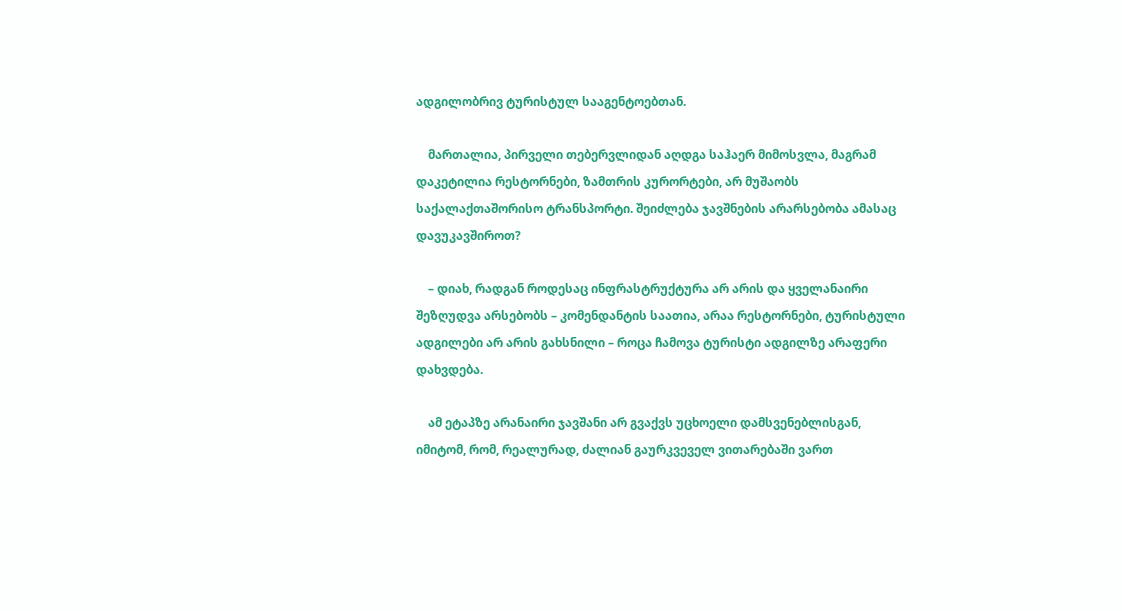ადგილობრივ ტურისტულ სააგენტოებთან.

    მართალია, პირველი თებერვლიდან აღდგა საჰაერ მიმოსვლა, მაგრამ დაკეტილია რესტორნები, ზამთრის კურორტები, არ მუშაობს საქალაქთაშორისო ტრანსპორტი. შეიძლება ჯავშნების არარსებობა ამასაც დავუკავშიროთ?

    – დიახ, რადგან როდესაც ინფრასტრუქტურა არ არის და ყველანაირი შეზღუდვა არსებობს – კომენდანტის საათია, არაა რესტორნები, ტურისტული ადგილები არ არის გახსნილი – როცა ჩამოვა ტურისტი ადგილზე არაფერი დახვდება.

    ამ ეტაპზე არანაირი ჯავშანი არ გვაქვს უცხოელი დამსვენებლისგან, იმიტომ, რომ, რეალურად, ძალიან გაურკვეველ ვითარებაში ვართ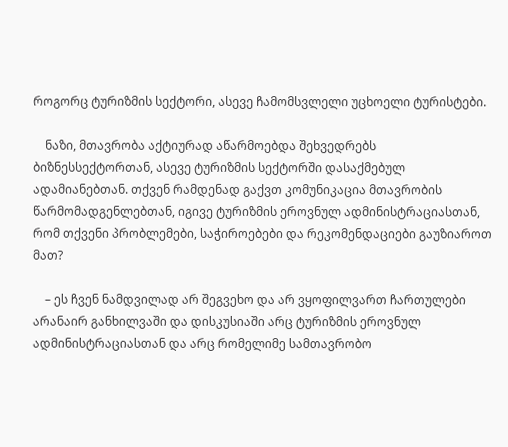როგორც ტურიზმის სექტორი, ასევე ჩამომსვლელი უცხოელი ტურისტები.

    ნაზი, მთავრობა აქტიურად აწარმოებდა შეხვედრებს ბიზნესსექტორთან, ასევე ტურიზმის სექტორში დასაქმებულ ადამიანებთან. თქვენ რამდენად გაქვთ კომუნიკაცია მთავრობის წარმომადგენლებთან, იგივე ტურიზმის ეროვნულ ადმინისტრაციასთან, რომ თქვენი პრობლემები, საჭიროებები და რეკომენდაციები გაუზიაროთ მათ?

    – ეს ჩვენ ნამდვილად არ შეგვეხო და არ ვყოფილვართ ჩართულები არანაირ განხილვაში და დისკუსიაში არც ტურიზმის ეროვნულ ადმინისტრაციასთან და არც რომელიმე სამთავრობო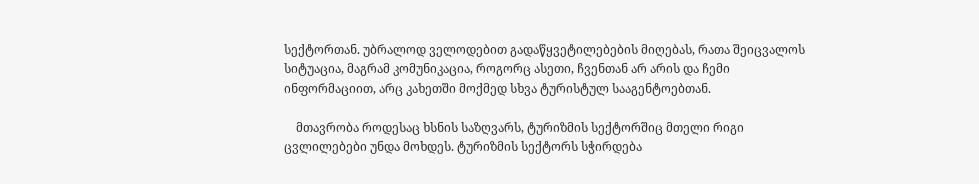სექტორთან. უბრალოდ ველოდებით გადაწყვეტილებების მიღებას, რათა შეიცვალოს სიტუაცია, მაგრამ კომუნიკაცია, როგორც ასეთი, ჩვენთან არ არის და ჩემი ინფორმაციით, არც კახეთში მოქმედ სხვა ტურისტულ სააგენტოებთან.

    მთავრობა როდესაც ხსნის საზღვარს, ტურიზმის სექტორშიც მთელი რიგი ცვლილებები უნდა მოხდეს. ტურიზმის სექტორს სჭირდება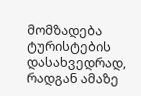მომზადება ტურისტების დასახვედრად, რადგან ამაზე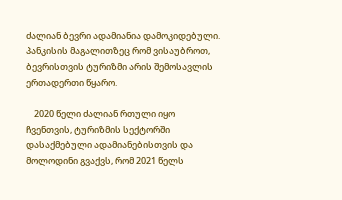ძალიან ბევრი ადამიანია დამოკიდებული. პანკისის მაგალითზეც რომ ვისაუბროთ, ბევრისთვის ტურიზმი არის შემოსავლის ერთადერთი წყარო.

    2020 წელი ძალიან რთული იყო ჩვენთვის, ტურიზმის სექტორში დასაქმებული ადამიანებისთვის და მოლოდინი გვაქვს, რომ 2021 წელს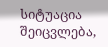სიტუაცია შეიცვლება,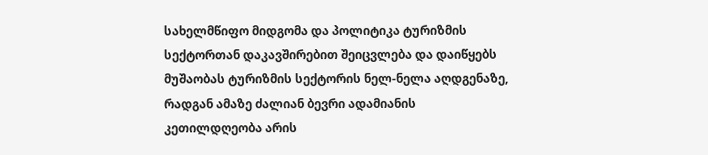სახელმწიფო მიდგომა და პოლიტიკა ტურიზმის სექტორთან დაკავშირებით შეიცვლება და დაიწყებს მუშაობას ტურიზმის სექტორის ნელ-ნელა აღდგენაზე, რადგან ამაზე ძალიან ბევრი ადამიანის კეთილდღეობა არის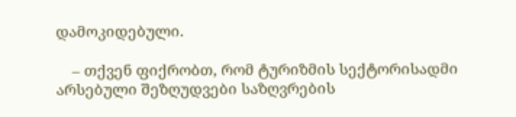დამოკიდებული.

    – თქვენ ფიქრობთ, რომ ტურიზმის სექტორისადმი არსებული შეზღუდვები საზღვრების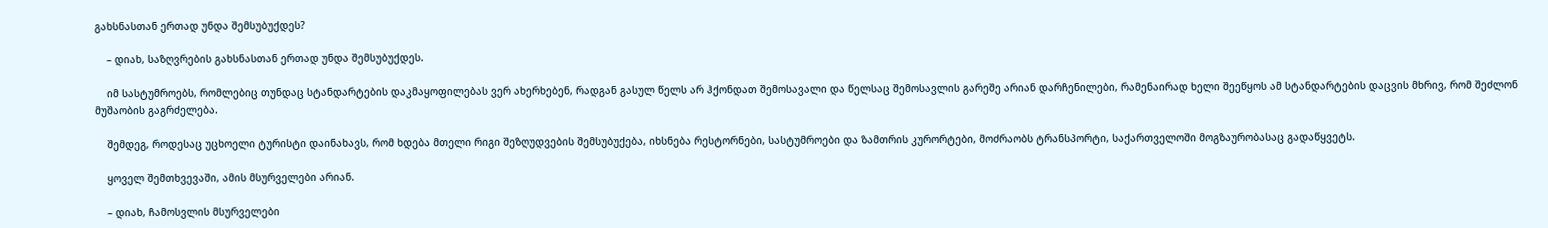გახსნასთან ერთად უნდა შემსუბუქდეს?

    – დიახ, საზღვრების გახსნასთან ერთად უნდა შემსუბუქდეს.

    იმ სასტუმროებს, რომლებიც თუნდაც სტანდარტების დაკმაყოფილებას ვერ ახერხებენ, რადგან გასულ წელს არ ჰქონდათ შემოსავალი და წელსაც შემოსავლის გარეშე არიან დარჩენილები, რამენაირად ხელი შეეწყოს ამ სტანდარტების დაცვის მხრივ, რომ შეძლონ მუშაობის გაგრძელება.

    შემდეგ, როდესაც უცხოელი ტურისტი დაინახავს, რომ ხდება მთელი რიგი შეზღუდვების შემსუბუქება, იხსნება რესტორნები, სასტუმროები და ზამთრის კურორტები, მოძრაობს ტრანსპორტი, საქართველოში მოგზაურობასაც გადაწყვეტს.

    ყოველ შემთხვევაში, ამის მსურველები არიან.

    – დიახ, ჩამოსვლის მსურველები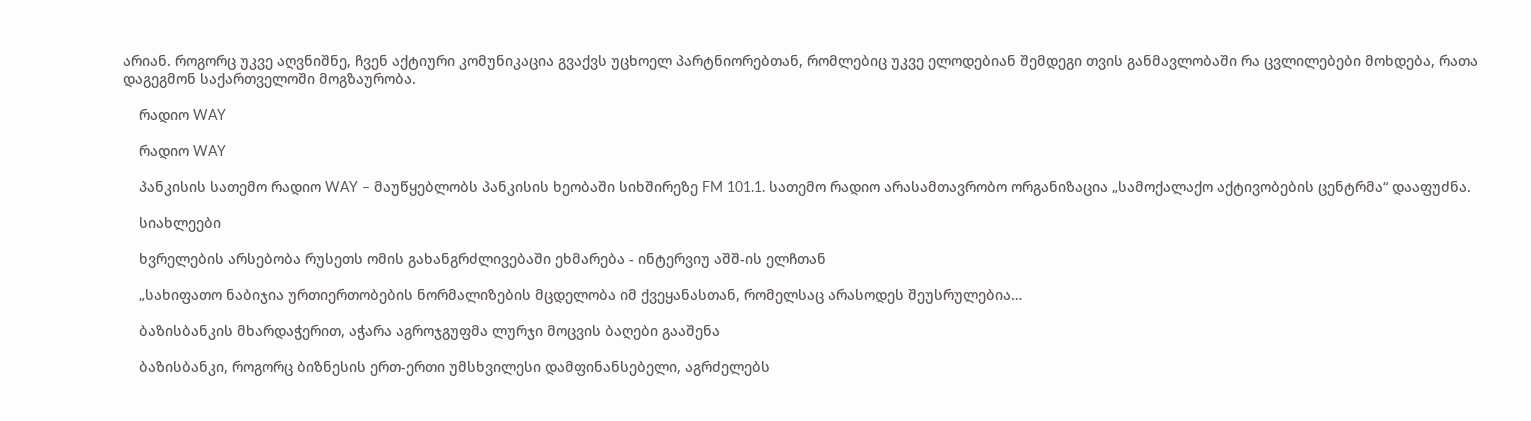არიან. როგორც უკვე აღვნიშნე, ჩვენ აქტიური კომუნიკაცია გვაქვს უცხოელ პარტნიორებთან, რომლებიც უკვე ელოდებიან შემდეგი თვის განმავლობაში რა ცვლილებები მოხდება, რათა დაგეგმონ საქართველოში მოგზაურობა.

    რადიო WAY

    რადიო WAY

    პანკისის სათემო რადიო WAY – მაუწყებლობს პანკისის ხეობაში სიხშირეზე FM 101.1. სათემო რადიო არასამთავრობო ორგანიზაცია „სამოქალაქო აქტივობების ცენტრმა“ დააფუძნა.

    სიახლეები

    ხვრელების არსებობა რუსეთს ომის გახანგრძლივებაში ეხმარება - ინტერვიუ აშშ-ის ელჩთან

    „სახიფათო ნაბიჯია ურთიერთობების ნორმალიზების მცდელობა იმ ქვეყანასთან, რომელსაც არასოდეს შეუსრულებია…

    ბაზისბანკის მხარდაჭერით, აჭარა აგროჯგუფმა ლურჯი მოცვის ბაღები გააშენა

    ბაზისბანკი, როგორც ბიზნესის ერთ-ერთი უმსხვილესი დამფინანსებელი, აგრძელებს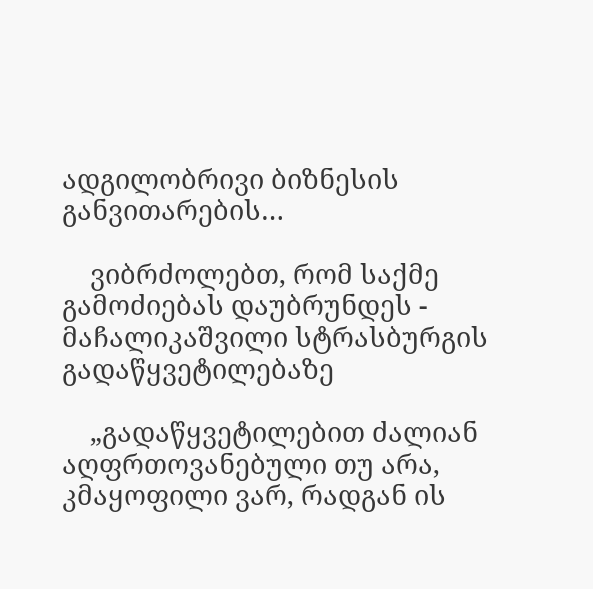ადგილობრივი ბიზნესის განვითარების…

    ვიბრძოლებთ, რომ საქმე გამოძიებას დაუბრუნდეს - მაჩალიკაშვილი სტრასბურგის გადაწყვეტილებაზე

    „გადაწყვეტილებით ძალიან აღფრთოვანებული თუ არა, კმაყოფილი ვარ, რადგან ის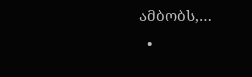ამბობს,…
  •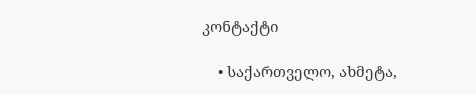კონტაქტი

    • საქართველო, ახმეტა,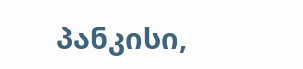პანკისი,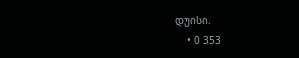დუისი.
    • 0 353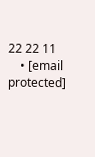22 22 11
    • [email protected]